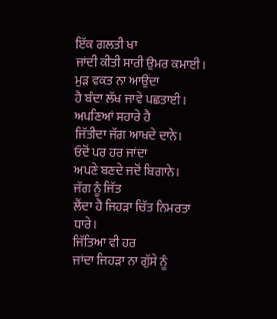ਇੱਕ ਗਲਤੀ ਖਾ
ਜਾਂਦੀ ਕੀਤੀ ਸਾਰੀ ਉਮਰ ਕਮਾਈ।
ਮੁੜ ਵਕਤ ਨਾ ਆਉਂਦਾ
ਹੈ ਬੰਦਾ ਲੱਖ ਜਾਵੇ ਪਛਤਾਈ।
ਅਪਣਿਆਂ ਸਹਾਰੇ ਹੈ
ਜਿੱਤੀਦਾ ਜੱਗ ਆਖਦੇ ਦਾਨੇ।
ਓਦੋਂ ਪਰ ਹਰ ਜਾਂਦਾ
ਅਪਣੇ ਬਣਦੇ ਜਦੋਂ ਬਿਗਾਨੇ।
ਜੱਗ ਨੂੰ ਜਿੱਤ
ਲੈਂਦਾ ਹੈ ਜਿਹੜਾ ਚਿੱਤ ਨਿਮਰਤਾ ਧਾਰੇ।
ਜਿੱਤਿਆ ਵੀ ਹਰ
ਜਾਂਦਾ ਜਿਹੜਾ ਨਾ ਗੁੱਸੇ ਨੂੰ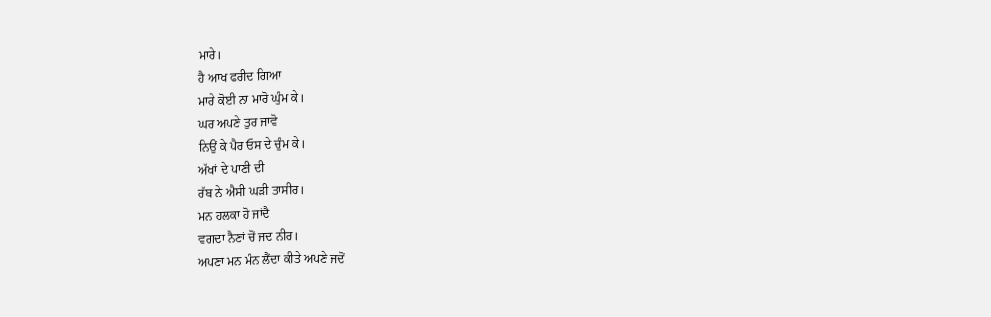ਮਾਰੇ।
ਹੈ ਆਖ ਫਰੀਦ ਗਿਆ
ਮਾਰੇ ਕੋਈ ਨਾ ਮਾਰੋ ਘੁੰਮ ਕੇ।
ਘਰ ਅਪਣੇ ਤੁਰ ਜਾਵੋ
ਨਿਉਂ ਕੇ ਪੈਰ ਓਸ ਦੇ ਚੁੰਮ ਕੇ।
ਅੱਖਾਂ ਦੇ ਪਾਣੀ ਦੀ
ਰੱਬ ਨੇ ਐਸੀ ਘੜੀ ਤਾਸੀਰ।
ਮਨ ਹਲਕਾ ਹੋ ਜਾਂਦੈ
ਵਗਦਾ ਨੈਣਾਂ ਚੋਂ ਜਦ ਨੀਰ।
ਅਪਣਾ ਮਨ ਮੰਨ ਲੈਂਦਾ ਕੀਤੇ ਅਪਣੇ ਜਦੋਂ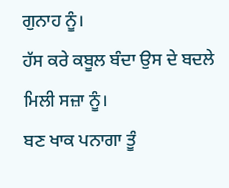ਗੁਨਾਹ ਨੂੰ।
ਹੱਸ ਕਰੇ ਕਬੂਲ ਬੰਦਾ ਉਸ ਦੇ ਬਦਲੇ ਮਿਲੀ ਸਜ਼ਾ ਨੂੰ।
ਬਣ ਖਾਕ ਪਨਾਗਾ ਤੂੰ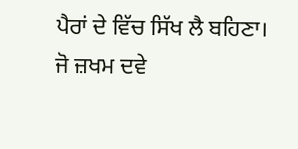ਪੈਰਾਂ ਦੇ ਵਿੱਚ ਸਿੱਖ ਲੈ ਬਹਿਣਾ।
ਜੋ ਜ਼ਖਮ ਦਵੇ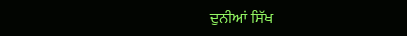ਦੁਨੀਆਂ ਸਿੱਖ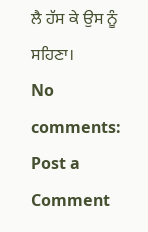ਲੈ ਹੱਸ ਕੇ ਉਸ ਨੂੰ ਸਹਿਣਾ।
No comments:
Post a Comment